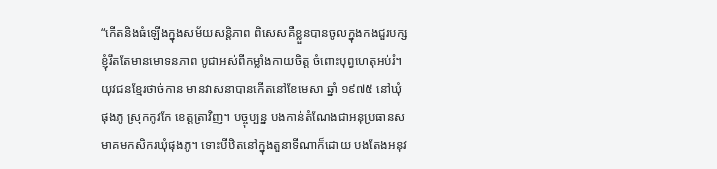“កើតនិងធំឡើងក្នុងសម័យសន្ដិភាព ពិសេសគឺខ្លួនបានចូលក្នុងកងជួរបក្ស ខ្ញុំរឹតតែមានមោទនភាព បូជាអស់ពីកម្លាំងកាយចិត្ត ចំពោះបុព្វហេតុអប់រំ។
យុវជនខ្មែរថាច់កាន មានវាសនាបានកើតនៅខែមេសា ឆ្នាំ ១៩៧៥ នៅឃុំផុងភូ ស្រុកកូវកែ ខេត្តត្រាវិញ។ បច្ចុប្បន្ន បងកាន់តំណែងជាអនុប្រធានសមាគមកសិករឃុំផុងភូ។ ទោះបីឋិតនៅក្នុងតួនាទីណាក៏ដោយ បងតែងអនុវ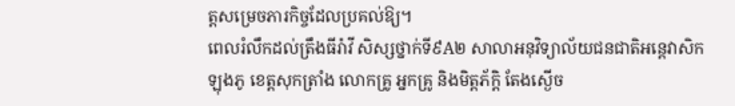ត្តសម្រេចភារកិច្ចដែលប្រគល់ឱ្យ។
ពេលរំលឹកដល់ត្រឹងធីរ៉ាវី សិស្សថ្នាក់ទី៩A២ សាលាអនុវិទ្យាល័យជនជាតិអន្តេវាសិកឡុងភូ ខេត្តសុកត្រាំង លោកគ្រូ អ្នកគ្រូ និងមិត្តភ័ក្តិ តែងស្ងើច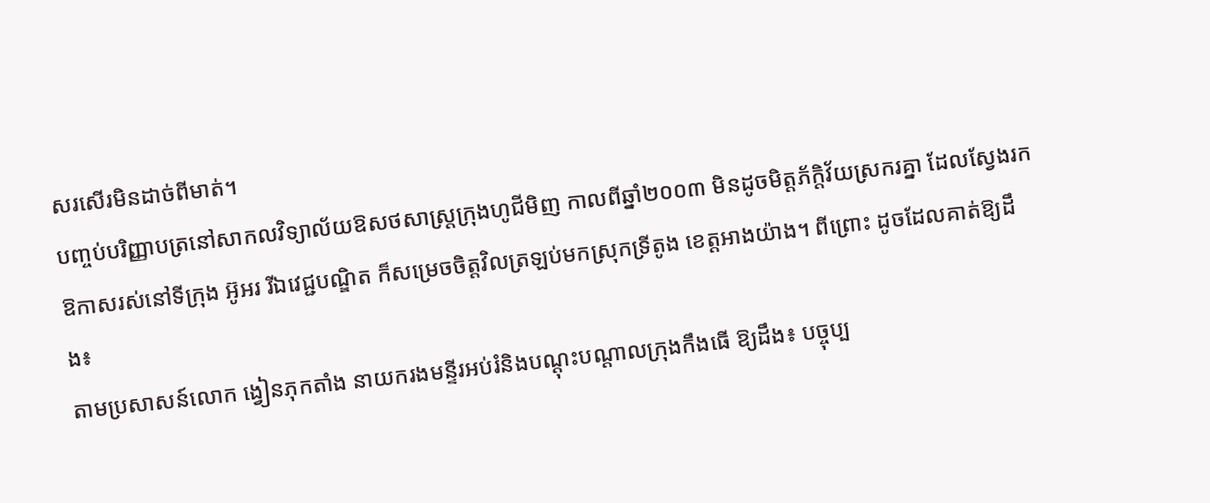សរសើរមិនដាច់ពីមាត់។
បញ្ចប់បរិញ្ញាបត្រនៅសាកលវិទ្យាល័យឱសថសាស្រ្តក្រុងហូជីមិញ កាលពីឆ្នាំ២០០៣ មិនដូចមិត្តភ័ក្តិវ័យស្រករគ្នា ដែលស្វែងរកឱកាសរស់នៅទីក្រុង អ៊ូអរ រីឯវេជ្ជបណ្ឌិត ក៏សម្រេចចិត្តវិលត្រឡប់មកស្រុកទ្រីតូង ខេត្តអាងយ៉ាង។ ពីព្រោះ ដូចដែលគាត់ឱ្យដឹង៖
តាមប្រសាសន៍លោក ង្វៀនភុកតាំង នាយករងមន្ទីរអប់រំនិងបណ្តុះបណ្តាលក្រុងកឹងធើ ឱ្យដឹង៖ បច្ចុប្ប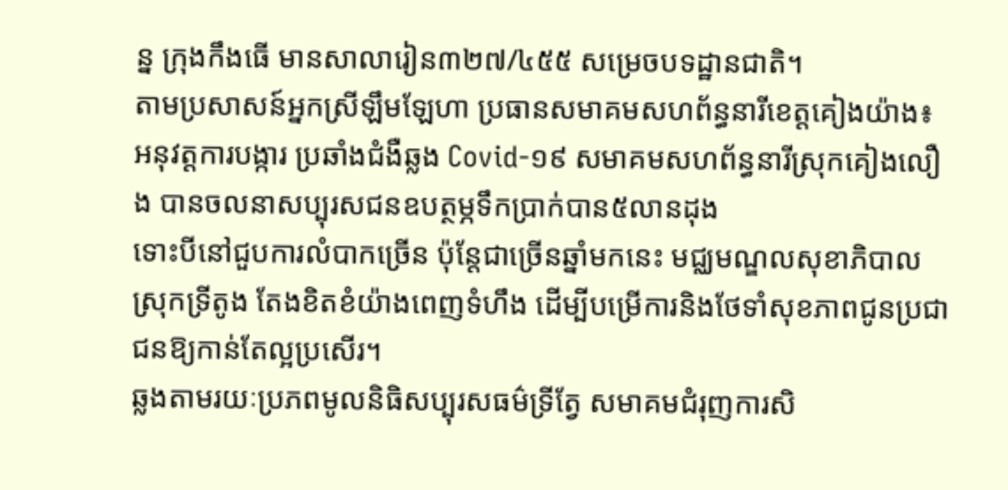ន្ន ក្រុងកឹងធើ មានសាលារៀន៣២៧/៤៥៥ សម្រេចបទដ្ឋានជាតិ។
តាមប្រសាសន៍អ្នកស្រីឡឹមឡែហា ប្រធានសមាគមសហព័ន្ធនារីខេត្តគៀងយ៉ាង៖ អនុវត្តការបង្ការ ប្រឆាំងជំងឺឆ្លង Covid-១៩ សមាគមសហព័ន្ធនារីស្រុកគៀងលឿង បានចលនាសប្បុរសជនឧបត្ថម្ភទឹកប្រាក់បាន៥លានដុង
ទោះបីនៅជួបការលំបាកច្រើន ប៉ុន្តែជាច្រើនឆ្នាំមកនេះ មជ្ឈមណ្ឌលសុខាភិបាលស្រុកទ្រីតូង តែងខិតខំយ៉ាងពេញទំហឹង ដើម្បីបម្រើការនិងថែទាំសុខភាពជូនប្រជាជនឱ្យកាន់តែល្អប្រសើរ។
ឆ្លងតាមរយៈប្រភពមូលនិធិសប្បុរសធម៌ទ្រីតែ្វ សមាគមជំរុញការសិ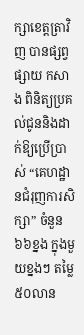ក្សាខេត្តត្រាវិញ បានផ្សព្វផ្សាយ កសាង ពិនិត្យប្រគល់ជូននិងដាក់ឱ្យប្រើប្រាស់ “គេហដ្ឋានជំរុញការសិក្សា” ចំនួន៦៦ខ្នង ក្នុងមួយខ្នងៗ តម្លៃ៥០លាន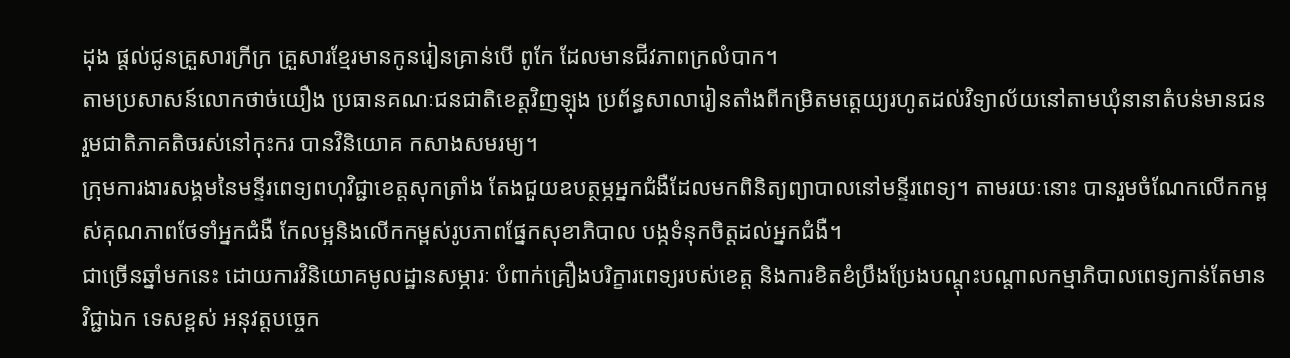ដុង ផ្តល់ជូនគ្រួសារក្រីក្រ គ្រួសារខ្មែរមានកូនរៀនគ្រាន់បើ ពូកែ ដែលមានជីវភាពក្រលំបាក។
តាមប្រសាសន៍លោកថាច់យឿង ប្រធានគណៈជនជាតិខេត្តវិញឡុង ប្រព័ន្ធសាលារៀនតាំងពីកម្រិតមតេ្តយ្យរហូតដល់វិទ្យាល័យនៅតាមឃុំនានាតំបន់មានជនរួមជាតិភាគតិចរស់នៅកុះករ បានវិនិយោគ កសាងសមរម្យ។
ក្រុមការងារសង្គមនៃមន្ទីរពេទ្យពហុវិជ្ជាខេត្តសុកត្រាំង តែងជួយឧបត្ថម្ភអ្នកជំងឺដែលមកពិនិត្យព្យាបាលនៅមន្ទីរពេទ្យ។ តាមរយៈនោះ បានរួមចំណែកលើកកម្ពស់គុណភាពថែទាំអ្នកជំងឺ កែលម្អនិងលើកកម្ពស់រូបភាពផ្នែកសុខាភិបាល បង្កទំនុកចិត្តដល់អ្នកជំងឺ។
ជាច្រើនឆ្នាំមកនេះ ដោយការវិនិយោគមូលដ្ឋានសម្ភារៈ បំពាក់គ្រឿងបរិក្ខារពេទ្យរបស់ខេត្ត និងការខិតខំប្រឹងប្រែងបណ្តុះបណ្តាលកម្មាភិបាលពេទ្យកាន់តែមានវិជ្ជាឯក ទេសខ្ពស់ អនុវត្តបច្ចេក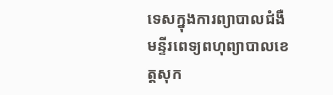ទេសក្នុងការព្យាបាលជំងឺ មន្ទីរពេទ្យពហុព្យាបាលខេត្តសុក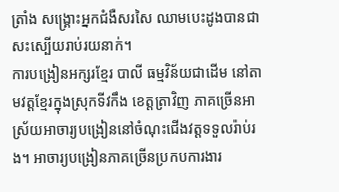ត្រាំង សង្រ្គោះអ្នកជំងឺសរសៃ ឈាមបេះដូងបានជាសះស្បើយរាប់រយនាក់។
ការបង្រៀនអក្សរខ្មែរ បាលី ធម្មវិន័យជាដើម នៅតាមវត្តខ្មែរក្នុងស្រុកទីវកឹង ខេត្តត្រាវិញ ភាគច្រើនអាស្រ័យអាចារ្យបង្រៀននៅចំណុះជើងវត្តទទួលរ៉ាប់រង។ អាចារ្យបង្រៀនភាគច្រើនប្រកបការងារ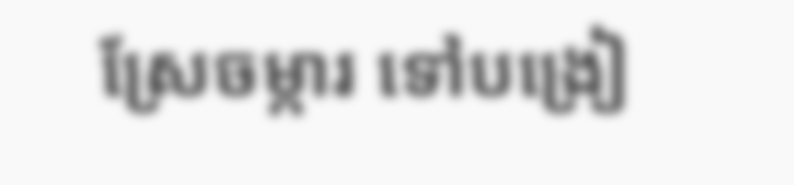ស្រែចម្ការ ទៅបង្រៀ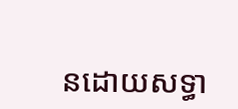នដោយសទ្ធា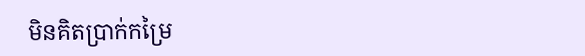មិនគិតប្រាក់កម្រៃ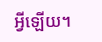អ្វីឡើយ។